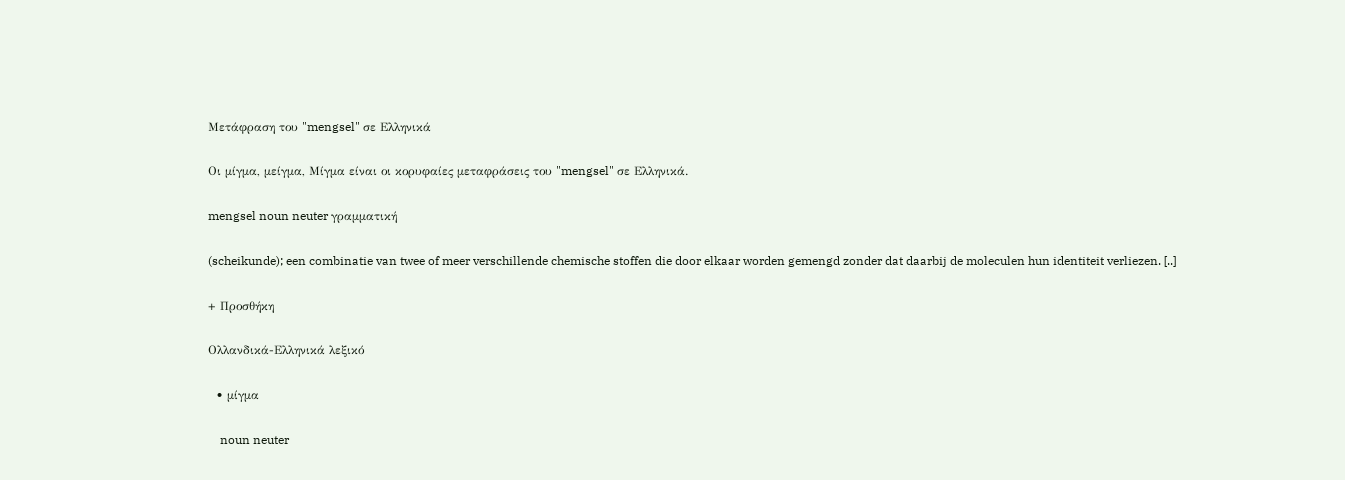Μετάφραση του "mengsel" σε Ελληνικά

Οι μίγμα, μείγμα, Μίγμα είναι οι κορυφαίες μεταφράσεις του "mengsel" σε Ελληνικά.

mengsel noun neuter γραμματική

(scheikunde); een combinatie van twee of meer verschillende chemische stoffen die door elkaar worden gemengd zonder dat daarbij de moleculen hun identiteit verliezen. [..]

+ Προσθήκη

Ολλανδικά-Ελληνικά λεξικό

  • μίγμα

    noun neuter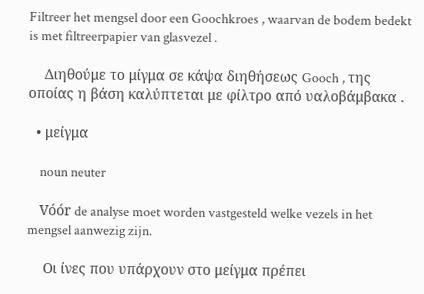Filtreer het mengsel door een Goochkroes , waarvan de bodem bedekt is met filtreerpapier van glasvezel .

    Διηθούμε το μίγμα σε κάψα διηθήσεως Gooch , της οποίας η βάση καλύπτεται με φίλτρο από υαλοβάμβακα .

  • μείγμα

    noun neuter

    Vóór de analyse moet worden vastgesteld welke vezels in het mengsel aanwezig zijn.

    Οι ίνες που υπάρχουν στο μείγμα πρέπει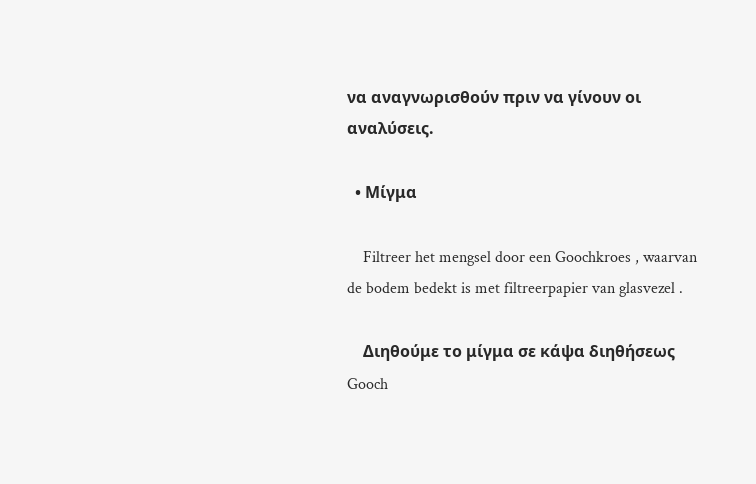να αναγνωρισθούν πριν να γίνουν οι αναλύσεις.

  • Μίγμα

    Filtreer het mengsel door een Goochkroes , waarvan de bodem bedekt is met filtreerpapier van glasvezel .

    Διηθούμε το μίγμα σε κάψα διηθήσεως Gooch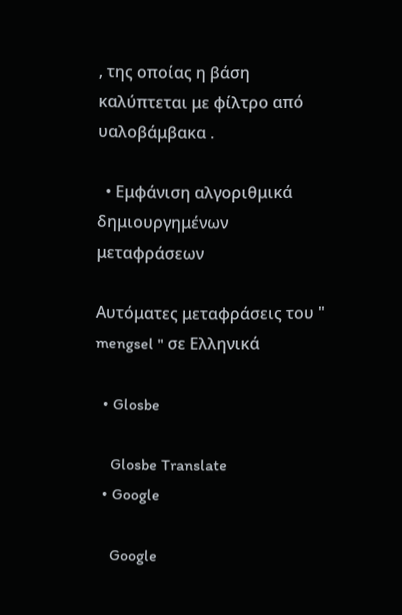, της οποίας η βάση καλύπτεται με φίλτρο από υαλοβάμβακα .

  • Εμφάνιση αλγοριθμικά δημιουργημένων μεταφράσεων

Αυτόματες μεταφράσεις του " mengsel " σε Ελληνικά

  • Glosbe

    Glosbe Translate
  • Google

    Google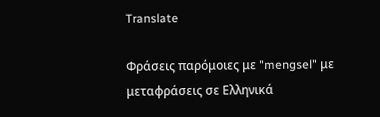Translate

Φράσεις παρόμοιες με "mengsel" με μεταφράσεις σε Ελληνικά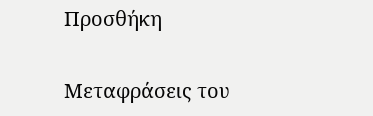Προσθήκη

Μεταφράσεις του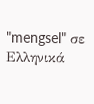"mengsel" σε Ελληνικά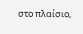στο πλαίσιο,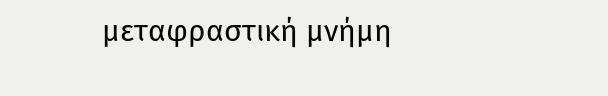μεταφραστική μνήμη